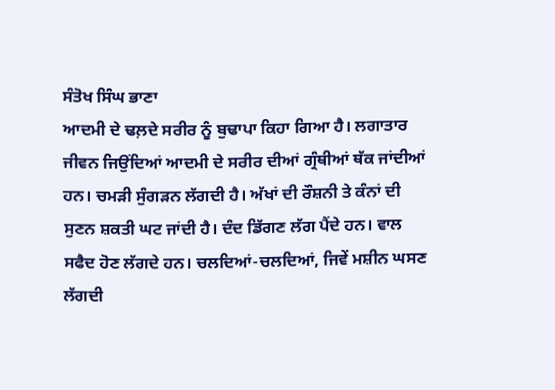ਸੰਤੋਖ ਸਿੰਘ ਭਾਣਾ
ਆਦਮੀ ਦੇ ਢਲ਼ਦੇ ਸਰੀਰ ਨੂੰ ਬੁਢਾਪਾ ਕਿਹਾ ਗਿਆ ਹੈ। ਲਗਾਤਾਰ ਜੀਵਨ ਜਿਉਂਦਿਆਂ ਆਦਮੀ ਦੇ ਸਰੀਰ ਦੀਆਂ ਗ੍ਰੰਥੀਆਂ ਥੱਕ ਜਾਂਦੀਆਂ ਹਨ। ਚਮੜੀ ਸੁੰਗੜਨ ਲੱਗਦੀ ਹੈ। ਅੱਖਾਂ ਦੀ ਰੌਸ਼ਨੀ ਤੇ ਕੰਨਾਂ ਦੀ ਸੁਣਨ ਸ਼ਕਤੀ ਘਟ ਜਾਂਦੀ ਹੈ। ਦੰਦ ਡਿੱਗਣ ਲੱਗ ਪੈਂਦੇ ਹਨ। ਵਾਲ ਸਫੈਦ ਹੋਣ ਲੱਗਦੇ ਹਨ। ਚਲਦਿਆਂ-ਚਲਦਿਆਂ, ਜਿਵੇਂ ਮਸ਼ੀਨ ਘਸਣ ਲੱਗਦੀ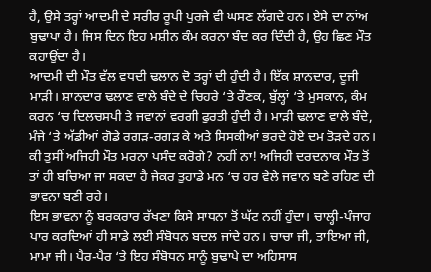ਹੈ, ਉਸੇ ਤਰ੍ਹਾਂ ਆਦਮੀ ਦੇ ਸਰੀਰ ਰੂਪੀ ਪੁਰਜੇ ਵੀ ਘਸਣ ਲੱਗਦੇ ਹਨ। ਏਸੇ ਦਾ ਨਾਂਅ ਬੁਢਾਪਾ ਹੈ। ਜਿਸ ਦਿਨ ਇਹ ਮਸ਼ੀਨ ਕੰਮ ਕਰਨਾ ਬੰਦ ਕਰ ਦਿੰਦੀ ਹੈ, ਉਹ ਛਿਣ ਮੌਤ ਕਹਾਉਂਦਾ ਹੈ।
ਆਦਮੀ ਦੀ ਮੌਤ ਵੱਲ ਵਧਦੀ ਢਲਾਨ ਦੋ ਤਰ੍ਹਾਂ ਦੀ ਹੁੰਦੀ ਹੈ। ਇੱਕ ਸ਼ਾਨਦਾਰ, ਦੂਜੀ ਮਾੜੀ। ਸ਼ਾਨਦਾਰ ਢਲਾਣ ਵਾਲੇ ਬੰਦੇ ਦੇ ਚਿਹਰੇ ‘ਤੇ ਰੌਣਕ, ਬੁੱਲ੍ਹਾਂ ‘ਤੇ ਮੁਸਕਾਨ, ਕੰਮ ਕਰਨ ‘ਚ ਦਿਲਚਸਪੀ ਤੇ ਜਵਾਨਾਂ ਵਰਗੀ ਫੁਰਤੀ ਹੁੰਦੀ ਹੈ। ਮਾੜੀ ਢਲਾਣ ਵਾਲੇ ਬੰਦੇ, ਮੰਜੇ ‘ਤੇ ਅੱਡੀਆਂ ਗੋਡੇ ਰਗੜ-ਰਗੜ ਕੇ ਅਤੇ ਸਿਸਕੀਆਂ ਭਰਦੇ ਹੋਏ ਦਮ ਤੋੜਦੇ ਹਨ। ਕੀ ਤੁਸੀਂ ਅਜਿਹੀ ਮੌਤ ਮਰਨਾ ਪਸੰਦ ਕਰੋਗੇ? ਨਹੀਂ ਨਾ! ਅਜਿਹੀ ਦਰਦਨਾਕ ਮੌਤ ਤੋਂ ਤਾਂ ਹੀ ਬਚਿਆ ਜਾ ਸਕਦਾ ਹੈ ਜੇਕਰ ਤੁਹਾਡੇ ਮਨ ‘ਚ ਹਰ ਵੇਲੇ ਜਵਾਨ ਬਣੇ ਰਹਿਣ ਦੀ ਭਾਵਨਾ ਬਣੀ ਰਹੇ।
ਇਸ ਭਾਵਨਾ ਨੂੰ ਬਰਕਰਾਰ ਰੱਖਣਾ ਕਿਸੇ ਸਾਧਨਾ ਤੋਂ ਘੱਟ ਨਹੀਂ ਹੁੰਦਾ। ਚਾਲ੍ਹੀ-ਪੰਜਾਹ ਪਾਰ ਕਰਦਿਆਂ ਹੀ ਸਾਡੇ ਲਈ ਸੰਬੋਧਨ ਬਦਲ ਜਾਂਦੇ ਹਨ। ਚਾਚਾ ਜੀ, ਤਾਇਆ ਜੀ, ਮਾਮਾ ਜੀ। ਪੈਰ-ਪੈਰ ‘ਤੇ ਇਹ ਸੰਬੋਧਨ ਸਾਨੂੰ ਬੁਢਾਪੇ ਦਾ ਅਹਿਸਾਸ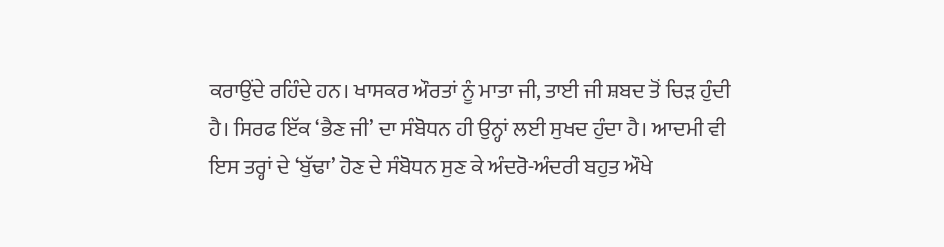ਕਰਾਉਂਦੇ ਰਹਿੰਦੇ ਹਨ। ਖਾਸਕਰ ਔਰਤਾਂ ਨੂੰ ਮਾਤਾ ਜੀ, ਤਾਈ ਜੀ ਸ਼ਬਦ ਤੋਂ ਚਿੜ ਹੁੰਦੀ ਹੈ। ਸਿਰਫ ਇੱਕ ‘ਭੈਣ ਜੀ’ ਦਾ ਸੰਬੋਧਨ ਹੀ ਉਨ੍ਹਾਂ ਲਈ ਸੁਖਦ ਹੁੰਦਾ ਹੈ। ਆਦਮੀ ਵੀ ਇਸ ਤਰ੍ਹਾਂ ਦੇ ‘ਬੁੱਢਾ’ ਹੋਣ ਦੇ ਸੰਬੋਧਨ ਸੁਣ ਕੇ ਅੰਦਰੋ-ਅੰਦਰੀ ਬਹੁਤ ਔਖੇ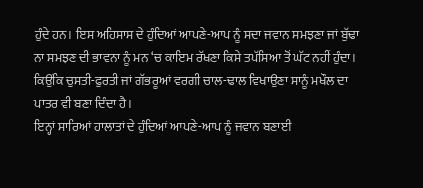ਹੁੰਦੇ ਹਨ। ਇਸ ਅਹਿਸਾਸ ਦੇ ਹੁੰਦਿਆਂ ਆਪਣੇ-ਆਪ ਨੂੰ ਸਦਾ ਜਵਾਨ ਸਮਝਣਾ ਜਾਂ ਬੁੱਢਾ ਨਾ ਸਮਝਣ ਦੀ ਭਾਵਨਾ ਨੂੰ ਮਨ ‘ਚ ਕਾਇਮ ਰੱਖਣਾ ਕਿਸੇ ਤਪੱਸਿਆ ਤੋਂ ਘੱਟ ਨਹੀਂ ਹੁੰਦਾ। ਕਿਉਂਕਿ ਚੁਸਤੀ-ਫੁਰਤੀ ਜਾਂ ਗੱਭਰੂਆਂ ਵਰਗੀ ਚਾਲ-ਢਾਲ ਵਿਖਾਉਣਾ ਸਾਨੂੰ ਮਖੌਲ ਦਾ ਪਾਤਰ ਵੀ ਬਣਾ ਦਿੰਦਾ ਹੈ।
ਇਨ੍ਹਾਂ ਸਾਰਿਆਂ ਹਾਲਾਤਾਂ ਦੇ ਹੁੰਦਿਆਂ ਆਪਣੇ-ਆਪ ਨੂੰ ਜਵਾਨ ਬਣਾਈ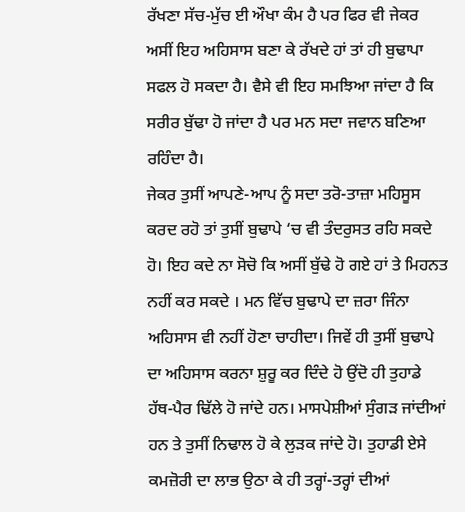ਰੱਖਣਾ ਸੱਚ-ਮੁੱਚ ਈ ਔਖਾ ਕੰਮ ਹੈ ਪਰ ਫਿਰ ਵੀ ਜੇਕਰ ਅਸੀਂ ਇਹ ਅਹਿਸਾਸ ਬਣਾ ਕੇ ਰੱਖਦੇ ਹਾਂ ਤਾਂ ਹੀ ਬੁਢਾਪਾ ਸਫਲ ਹੋ ਸਕਦਾ ਹੈ। ਵੈਸੇ ਵੀ ਇਹ ਸਮਝਿਆ ਜਾਂਦਾ ਹੈ ਕਿ ਸਰੀਰ ਬੁੱਢਾ ਹੋ ਜਾਂਦਾ ਹੈ ਪਰ ਮਨ ਸਦਾ ਜਵਾਨ ਬਣਿਆ ਰਹਿੰਦਾ ਹੈ।
ਜੇਕਰ ਤੁਸੀਂ ਆਪਣੇ-ਆਪ ਨੂੰ ਸਦਾ ਤਰੋ-ਤਾਜ਼ਾ ਮਹਿਸੂਸ ਕਰਦ ਰਹੋ ਤਾਂ ਤੁਸੀਂ ਬੁਢਾਪੇ ‘ਚ ਵੀ ਤੰਦਰੁਸਤ ਰਹਿ ਸਕਦੇ ਹੋ। ਇਹ ਕਦੇ ਨਾ ਸੋਚੋ ਕਿ ਅਸੀਂ ਬੁੱਢੇ ਹੋ ਗਏ ਹਾਂ ਤੇ ਮਿਹਨਤ ਨਹੀਂ ਕਰ ਸਕਦੇ । ਮਨ ਵਿੱਚ ਬੁਢਾਪੇ ਦਾ ਜ਼ਰਾ ਜਿੰਨਾ ਅਹਿਸਾਸ ਵੀ ਨਹੀਂ ਹੋਣਾ ਚਾਹੀਦਾ। ਜਿਵੇਂ ਹੀ ਤੁਸੀਂ ਬੁਢਾਪੇ ਦਾ ਅਹਿਸਾਸ ਕਰਨਾ ਸ਼ੁਰੂ ਕਰ ਦਿੰਦੇ ਹੋ ਉਂਦੋ ਹੀ ਤੁਹਾਡੇ ਹੱਥ-ਪੈਰ ਢਿੱਲੇ ਹੋ ਜਾਂਦੇ ਹਨ। ਮਾਸਪੇਸ਼ੀਆਂ ਸੁੰਗੜ ਜਾਂਦੀਆਂ ਹਨ ਤੇ ਤੁਸੀਂ ਨਿਢਾਲ ਹੋ ਕੇ ਲੁੜਕ ਜਾਂਦੇ ਹੋ। ਤੁਹਾਡੀ ਏਸੇ ਕਮਜ਼ੋਰੀ ਦਾ ਲਾਭ ਉਠਾ ਕੇ ਹੀ ਤਰ੍ਹਾਂ-ਤਰ੍ਹਾਂ ਦੀਆਂ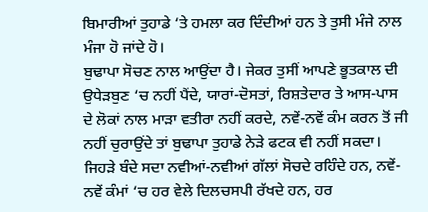ਬਿਮਾਰੀਆਂ ਤੁਹਾਡੇ ‘ਤੇ ਹਮਲਾ ਕਰ ਦਿੰਦੀਆਂ ਹਨ ਤੇ ਤੁਸੀ ਮੰਜੇ ਨਾਲ ਮੰਜਾ ਹੋ ਜਾਂਦੇ ਹੋ।
ਬੁਢਾਪਾ ਸੋਚਣ ਨਾਲ ਆਉਂਦਾ ਹੈ। ਜੇਕਰ ਤੁਸੀਂ ਆਪਣੇ ਭੂਤਕਾਲ ਦੀ ਉਧੇੜਬੁਣ ‘ਚ ਨਹੀਂ ਪੈਂਦੇ, ਯਾਰਾਂ-ਦੋਸਤਾਂ, ਰਿਸ਼ਤੇਦਾਰ ਤੇ ਆਸ-ਪਾਸ ਦੇ ਲੋਕਾਂ ਨਾਲ ਮਾੜਾ ਵਤੀਰਾ ਨਹੀਂ ਕਰਦੇ, ਨਵੇਂ-ਨਵੇਂ ਕੰਮ ਕਰਨ ਤੋਂ ਜੀ ਨਹੀਂ ਚੁਰਾਉਂਦੇ ਤਾਂ ਬੁਢਾਪਾ ਤੁਹਾਡੇ ਨੇੜੇ ਫਟਕ ਵੀ ਨਹੀਂ ਸਕਦਾ। ਜਿਹੜੇ ਬੰਦੇ ਸਦਾ ਨਵੀਆਂ-ਨਵੀਆਂ ਗੱਲਾਂ ਸੋਚਦੇ ਰਹਿੰਦੇ ਹਨ, ਨਵੇਂ-ਨਵੇਂ ਕੰਮਾਂ ‘ਚ ਹਰ ਵੇਲੇ ਦਿਲਚਸਪੀ ਰੱਖਦੇ ਹਨ, ਹਰ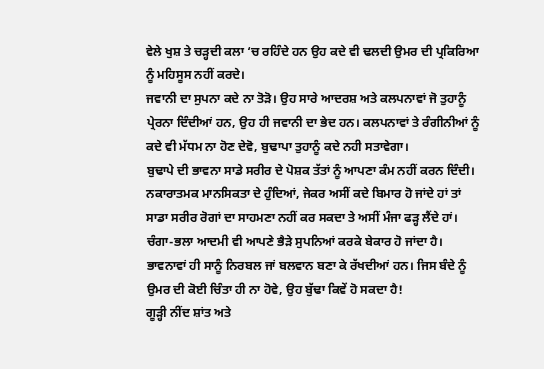ਵੇਲੇ ਖੁਸ਼ ਤੇ ਚੜ੍ਹਦੀ ਕਲਾ ‘ਚ ਰਹਿੰਦੇ ਹਨ ਉਹ ਕਦੇ ਵੀ ਢਲਦੀ ਉਮਰ ਦੀ ਪ੍ਰਕਿਰਿਆ ਨੂੰ ਮਹਿਸੂਸ ਨਹੀਂ ਕਰਦੇ।
ਜਵਾਨੀ ਦਾ ਸੁਪਨਾ ਕਦੇ ਨਾ ਤੋੜੋ। ਉਹ ਸਾਰੇ ਆਦਰਸ਼ ਅਤੇ ਕਲਪਨਾਵਾਂ ਜੋ ਤੁਹਾਨੂੰ ਪ੍ਰੇਰਨਾ ਦਿੰਦੀਆਂ ਹਨ, ਉਹ ਹੀ ਜਵਾਨੀ ਦਾ ਭੇਦ ਹਨ। ਕਲਪਨਾਵਾਂ ਤੇ ਰੰਗੀਨੀਆਂ ਨੂੰ ਕਦੇ ਵੀ ਮੱਧਮ ਨਾ ਹੋਣ ਦੇਵੋ, ਬੁਢਾਪਾ ਤੁਹਾਨੂੰ ਕਦੇ ਨਹੀ ਸਤਾਵੇਗਾ।
ਬੁਢਾਪੇ ਦੀ ਭਾਵਨਾ ਸਾਡੇ ਸਰੀਰ ਦੇ ਪੋਸ਼ਕ ਤੱਤਾਂ ਨੂੰ ਆਪਣਾ ਕੰਮ ਨਹੀਂ ਕਰਨ ਦਿੰਦੀ। ਨਕਾਰਾਤਮਕ ਮਾਨਸਿਕਤਾ ਦੇ ਹੁੰਦਿਆਂ, ਜੇਕਰ ਅਸੀਂ ਕਦੇ ਬਿਮਾਰ ਹੋ ਜਾਂਦੇ ਹਾਂ ਤਾਂ ਸਾਡਾ ਸਰੀਰ ਰੋਗਾਂ ਦਾ ਸਾਹਮਣਾ ਨਹੀਂ ਕਰ ਸਕਦਾ ਤੇ ਅਸੀਂ ਮੰਜਾ ਫੜ੍ਹ ਲੈਂਦੇ ਹਾਂ। ਚੰਗਾ-ਭਲਾ ਆਦਮੀ ਵੀ ਆਪਣੇ ਭੈੜੇ ਸੁਪਨਿਆਂ ਕਰਕੇ ਬੇਕਾਰ ਹੋ ਜਾਂਦਾ ਹੈ। ਭਾਵਨਾਵਾਂ ਹੀ ਸਾਨੂੰ ਨਿਰਬਲ ਜਾਂ ਬਲਵਾਨ ਬਣਾ ਕੇ ਰੱਖਦੀਆਂ ਹਨ। ਜਿਸ ਬੰਦੇ ਨੂੰ ਉਮਰ ਦੀ ਕੋਈ ਚਿੰਤਾ ਹੀ ਨਾ ਹੋਵੇ, ਉਹ ਬੁੱਢਾ ਕਿਵੇਂ ਹੋ ਸਕਦਾ ਹੈ!
ਗੂੜ੍ਹੀ ਨੀਂਦ ਸ਼ਾਂਤ ਅਤੇ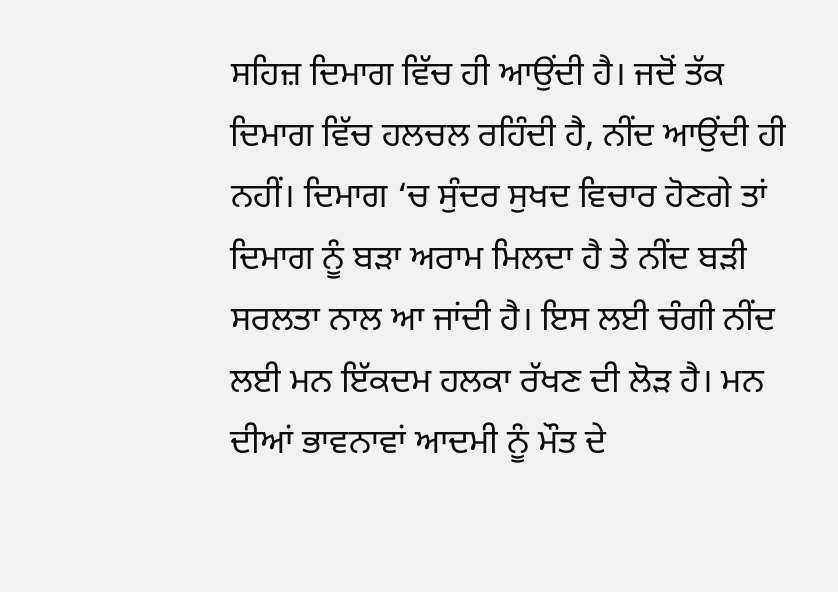ਸਹਿਜ਼ ਦਿਮਾਗ ਵਿੱਚ ਹੀ ਆਉਂਦੀ ਹੈ। ਜਦੋਂ ਤੱਕ ਦਿਮਾਗ ਵਿੱਚ ਹਲਚਲ ਰਹਿੰਦੀ ਹੈ, ਨੀਂਦ ਆਉਂਦੀ ਹੀ ਨਹੀਂ। ਦਿਮਾਗ ‘ਚ ਸੁੰਦਰ ਸੁਖਦ ਵਿਚਾਰ ਹੋਣਗੇ ਤਾਂ ਦਿਮਾਗ ਨੂੰ ਬੜਾ ਅਰਾਮ ਮਿਲਦਾ ਹੈ ਤੇ ਨੀਂਦ ਬੜੀ ਸਰਲਤਾ ਨਾਲ ਆ ਜਾਂਦੀ ਹੈ। ਇਸ ਲਈ ਚੰਗੀ ਨੀਂਦ ਲਈ ਮਨ ਇੱਕਦਮ ਹਲਕਾ ਰੱਖਣ ਦੀ ਲੋੜ ਹੈ। ਮਨ ਦੀਆਂ ਭਾਵਨਾਵਾਂ ਆਦਮੀ ਨੂੰ ਮੌਤ ਦੇ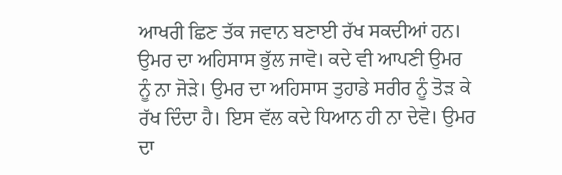ਆਖਰੀ ਛਿਣ ਤੱਕ ਜਵਾਨ ਬਣਾਈ ਰੱਖ ਸਕਦੀਆਂ ਹਨ। ਉਮਰ ਦਾ ਅਹਿਸਾਸ ਭੁੱਲ ਜਾਵੋ। ਕਦੇ ਵੀ ਆਪਣੀ ਉਮਰ ਨੂੰ ਨਾ ਜੋੜੇ। ਉਮਰ ਦਾ ਅਹਿਸਾਸ ਤੁਹਾਡੇ ਸਰੀਰ ਨੂੰ ਤੋੜ ਕੇ ਰੱਖ ਦਿੰਦਾ ਹੈ। ਇਸ ਵੱਲ ਕਦੇ ਧਿਆਨ ਹੀ ਨਾ ਦੇਵੋ। ਉਮਰ ਦਾ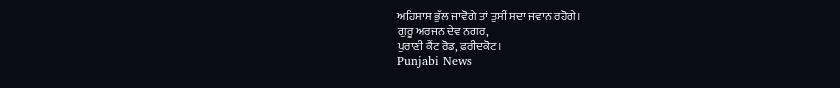ਅਹਿਸਾਸ ਭੁੱਲ ਜਾਵੋਗੇ ਤਾਂ ਤੁਸੀਂ ਸਦਾ ਜਵਾਨ ਰਹੋਗੇ।
ਗੁਰੂ ਅਰਜਨ ਦੇਵ ਨਗਰ,
ਪੁਰਾਣੀ ਕੈਂਟ ਰੋਡ, ਫ਼ਰੀਦਕੋਟ।
Punjabi News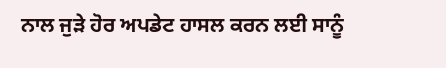ਨਾਲ ਜੁੜੇ ਹੋਰ ਅਪਡੇਟ ਹਾਸਲ ਕਰਨ ਲਈ ਸਾਨੂੰ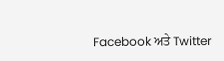Facebook ਅਤੇ Twitter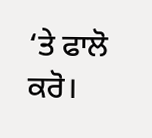‘ਤੇ ਫਾਲੋ ਕਰੋ।